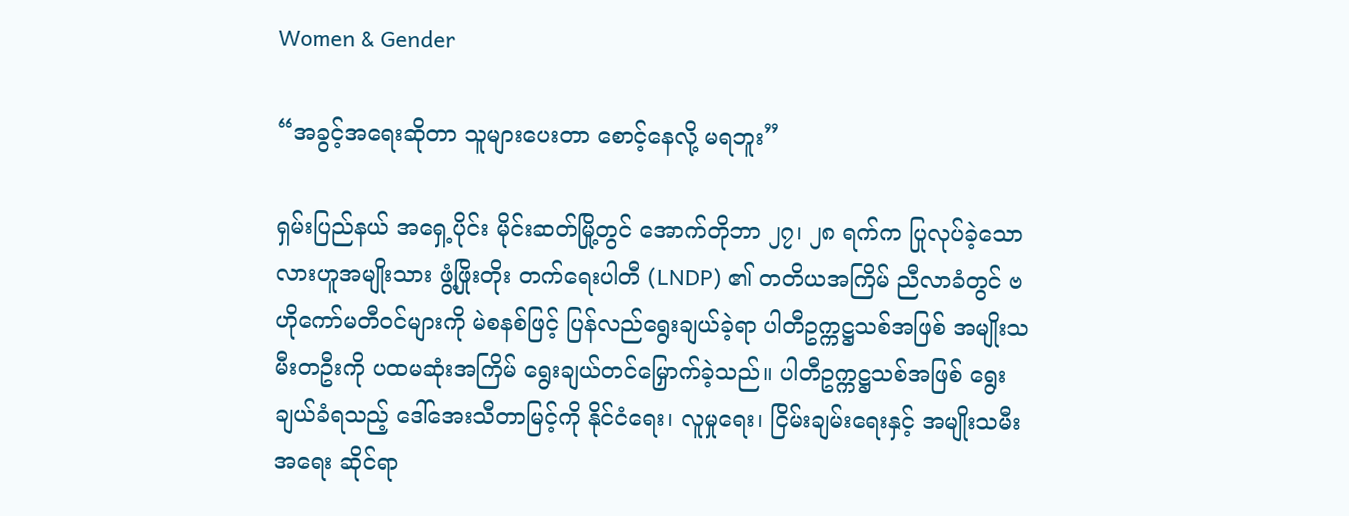Women & Gender

“အခွင့်အရေးဆိုတာ သူများပေးတာ စောင့်နေလို့ မရဘူး”

ရှမ်းပြည်နယ် အရှေ့ပိုင်း မိုင်းဆတ်မြို့တွင် အောက်တိုဘာ ၂၇၊ ၂၈ ရက်က ပြုလုပ်ခဲ့သော လားဟူအမျိုးသား ဖွံ့ဖြိုးတိုး တက်ရေးပါတီ (LNDP) ၏ တတိယအကြိမ် ညီလာခံတွင် ဗဟိုကော်မတီဝင်များကို မဲစနစ်ဖြင့် ပြန်လည်ရွေးချယ်ခဲ့ရာ ပါတီဥက္ကဋ္ဌသစ်အဖြစ် အမျိုးသမီးတဦးကို ပထမဆုံးအကြိမ် ရွေးချယ်တင်မြှောက်ခဲ့သည်။ ပါတီဥက္ကဋ္ဌသစ်အဖြစ် ရွေးချယ်ခံရသည့် ဒေါ်အေးသီတာမြင့်ကို နိုင်ငံရေး၊ လူမှုရေး၊ ငြိမ်းချမ်းရေးနှင့် အမျိုးသမီးအရေး ဆိုင်ရာ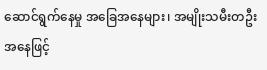ဆောင်ရွက်နေမှု အခြေအနေများ၊ အမျိုးသမီးတဦးအနေဖြင့်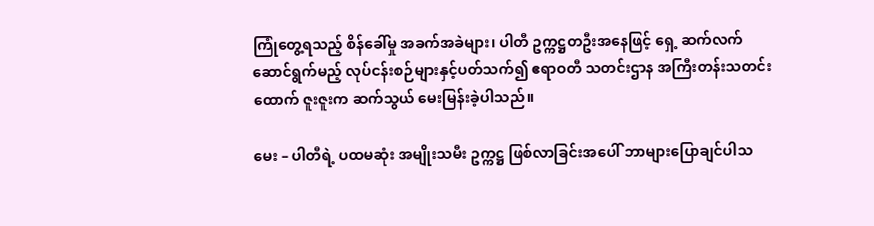ကြုံတွေ့ရသည့် စိန်ခေါ်မှု အခက်အခဲများ၊ ပါတီ ဥက္ကဋ္ဌတဦးအနေဖြင့် ရှေ့ ဆက်လက်ဆောင်ရွက်မည့် လုပ်ငန်းစဉ်များနှင့်ပတ်သက်၍ ဧရာဝတီ သတင်းဌာန အကြီးတန်းသတင်းထောက် ဇူးဇူးက ဆက်သွယ် မေးမြန်းခဲ့ပါသည်။

မေး – ပါတီရဲ့ ပထမဆုံး အမျိုးသမီး ဥက္ကဋ္ဌ ဖြစ်လာခြင်းအပေါ် ဘာများပြောချင်ပါသ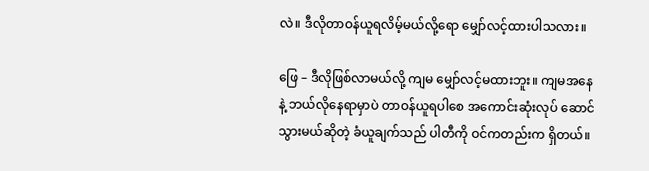လဲ။ ဒီလိုတာဝန်ယူရလိမ့်မယ်လို့ရော မျှော်လင့်ထားပါသလား။

ဖြေ – ဒီလိုဖြစ်လာမယ်လို့ ကျမ မျှော်လင့်မထားဘူး။ ကျမအနေနဲ့ ဘယ်လိုနေရာမှာပဲ တာဝန်ယူရပါစေ အကောင်းဆုံးလုပ် ဆောင်သွားမယ်ဆိုတဲ့ ခံယူချက်သည် ပါတီကို ဝင်ကတည်းက ရှိတယ်။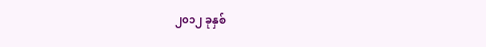၂၀၁၂ ခုနှစ်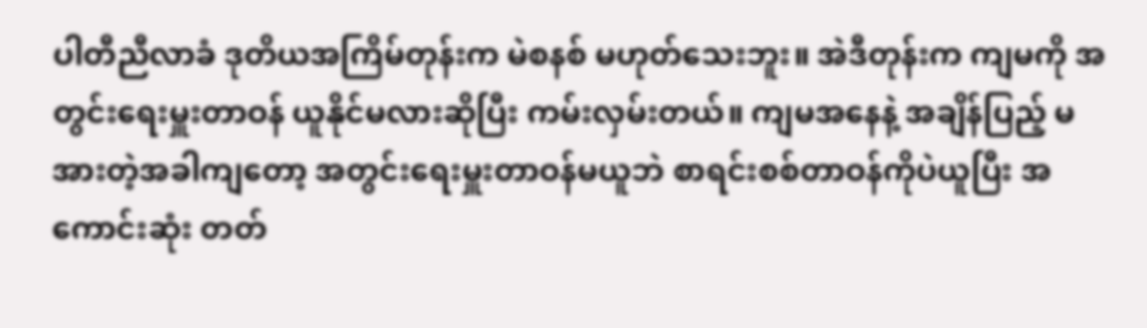ပါတီညီလာခံ ဒုတိယအကြိမ်တုန်းက မဲစနစ် မဟုတ်သေးဘူး။ အဲဒီတုန်းက ကျမကို အတွင်းရေးမှူးတာဝန် ယူနိုင်မလားဆိုပြီး ကမ်းလှမ်းတယ်။ ကျမအနေနဲ့ အချိန်ပြည့် မအားတဲ့အခါကျတော့ အတွင်းရေးမှူးတာဝန်မယူဘဲ စာရင်းစစ်တာဝန်ကိုပဲယူပြီး အကောင်းဆုံး တတ်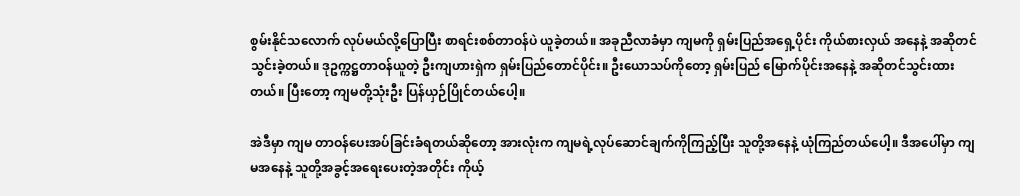စွမ်းနိုင်သလောက် လုပ်မယ်လို့ပြောပြီး စာရင်းစစ်တာဝန်ပဲ ယူခဲ့တယ်။ အခုညီလာခံမှာ ကျမကို ရှမ်းပြည်အရှေ့ပိုင်း ကိုယ်စားလှယ် အနေနဲ့ အဆိုတင်သွင်းခဲ့တယ်။ ဒုဥက္ကဋ္ဌတာဝန်ယူတဲ့ ဦးကျဟားရှဲက ရှမ်းပြည်တောင်ပိုင်း။ ဦးယောသပ်ကိုတော့ ရှမ်းပြည် မြောက်ပိုင်းအနေနဲ့ အဆိုတင်သွင်းထားတယ်။ ပြီးတော့ ကျမတို့သုံးဦး ပြန်ယှဉ်ပြိုင်တယ်ပေါ့။

အဲဒီမှာ ကျမ တာဝန်ပေးအပ်ခြင်းခံရတယ်ဆိုတော့ အားလုံးက ကျမရဲ့လုပ်ဆောင်ချက်ကိုကြည့်ပြီး သူတို့အနေနဲ့ ယုံကြည်တယ်ပေါ့။ ဒီအပေါ်မှာ ကျမအနေနဲ့ သူတို့အခွင့်အရေးပေးတဲ့အတိုင်း ကိုယ့်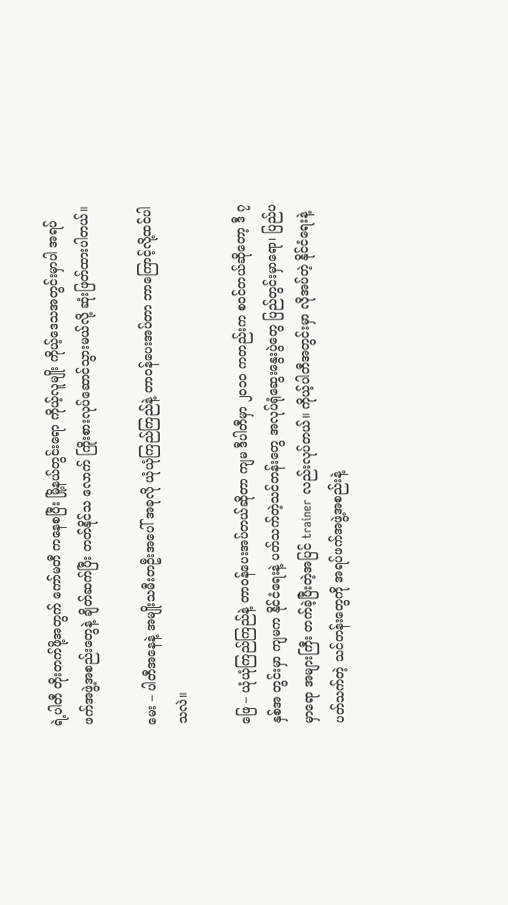ရဲ့ပါတီ တိုးတက်ဖို့အတွက် ကော်မတီ ကနေစပြီး မြို့နယ်တွင်းရော ကိုယ့်လူမျိုး ကိုယ့်ဒေသအတွင်းမှာပါ အရပ်ဖက်အဖွဲ့အစည်းတွေနဲ့ ချိတ်ဆက်ပြီး တတ်နိုင်သ လောက် ကြိုးစားလုပ်ဆောင်သွားမယ်လို့ ဆုံးဖြတ်ထားပါတယ်။

မေး – ပါတီအနေနဲ့ အမျိုးသမီးတဦးအပေါ် အခုလို ယုံယုံကြည်ကြည်နဲ့ တာဝန်ပေးအပ်တာ ဘာကြောင့်လို့ထင်ပါသလဲ။

ဖြေ – ယုံယုံကြည်ကြည်နဲ့ တာဝန်ပေးအပ်တယ်ဆိုတာ ကျမ ဒီပါတီမှာ ၂၀၁၀ ကတည်းက စဝင်တယ်ဆိုတော့ ဒီ ၇ နှစ်အ တွင်းမှာ ကျမက နိုင်ငံရေးနဲ့ ပတ်သက်တဲ့သင်တန်းတွေ အလုပ်ရုံဆွေးနွေးပွဲတွေ ပြည်တွင်းမှာရော၊ ပြည်ပမှာရော အများကြီး တက်ခဲ့ပြီးတဲ့အပြင် trainer လည်းလုပ်တယ်။ ကိုယ့်ပါတီအတွင်းမှာ လိုအပ်တဲ့ နိုင်ငံရေးနဲ့ပတ်သက်တဲ့ သင်တန်းတွေကို အရပ်ဖက်အဖွဲ့အစည်းနဲ့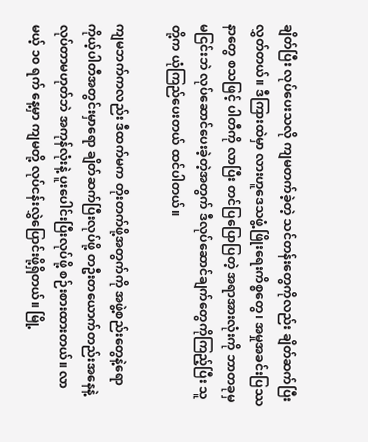ချိတ်ပြီး လုပ်ပေးသလို ကျမတက်ခဲ့တဲ့ သင်တန်းတွေကိုလည်း ချိတ်ဆက်ပြီး လွှတ်တယ်။ ဒီကြားထဲမှာ လားဟူဒေသဖွံ့ဖြိုးရေးကိစ္စတွေ၊ အမှုအခင်းပြဿနာတွေ စသဖြင့် ပါတီကို လာပြီး တင်ပြပြောပြတဲ့ အရာအားလုံးကို ဘာတခုမှမငြင်းဘဲ လုပ်ဆောင်ပေးခဲ့တဲ့အတွက် ဒီလုပ်ဆောင်ချက်တွေကိုကြည့်ပြီး သူတို့က ယုံကြည်ပေးတယ် ထင်ပါတယ်။

ကျမဘက်ကလည်း ဒီထက်မက တိုးတက်ဖို့အတွက်ကို အဖွဲ့စည်းတွေနဲ့ရော ကိုယ့်ပါတီအတွင်းမှာရော ချိတ်ဆက်ပြီးလုပ်ဖို့ တဦးတယောက်တည်းအနေနဲ့ လုပ်တာမဟုတ်ဘဲ အကုန်လုံးနဲ့ ပူးပေါင်းပြီးလုပ်ဖို့ စဉ်းစားထားတယ်။ လာမယ့် ၁၀ ရက် နေ့မှာ ကျမတို့ လုပ်ငန်းလွှဲပြောင်းဖို့ရှိတယ်။ မြို့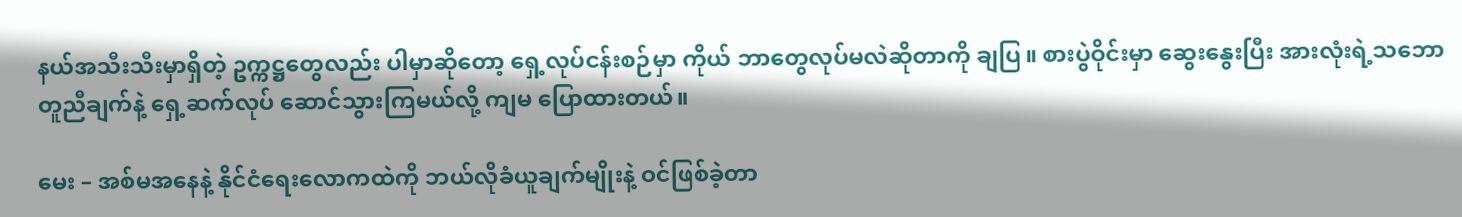နယ်အသီးသီးမှာရှိတဲ့ ဥက္ကဋ္ဌတွေလည်း ပါမှာဆိုတော့ ရှေ့လုပ်ငန်းစဉ်မှာ ကိုယ် ဘာတွေလုပ်မလဲဆိုတာကို ချပြ။ စားပွဲဝိုင်းမှာ ဆွေးနွေးပြီး အားလုံးရဲ့သဘောတူညီချက်နဲ့ ရှေ့ဆက်လုပ် ဆောင်သွားကြမယ်လို့ ကျမ ပြောထားတယ်။

မေး – အစ်မအနေနဲ့ နိုင်ငံရေးလောကထဲကို ဘယ်လိုခံယူချက်မျိုးနဲ့ ဝင်ဖြစ်ခဲ့တာ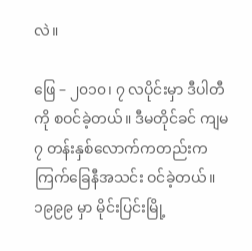လဲ။

ဖြေ – ၂၀၁၀၊ ၇ လပိုင်းမှာ ဒီပါတီကို စဝင်ခဲ့တယ်။ ဒီမတိုင်ခင် ကျမ ၇ တန်းနှစ်လောက်ကတည်းက ကြက်ခြေနီအသင်း ဝင်ခဲ့တယ်။ ၁၉၉၉ မှာ မိုင်းပြင်းမြို့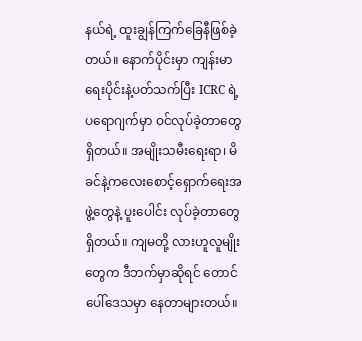နယ်ရဲ့ ထူးချွန်ကြက်ခြေနီဖြစ်ခဲ့တယ်။ နောက်ပိုင်းမှာ ကျန်းမာရေးပိုင်းနဲ့ပတ်သက်ပြီး ICRC ရဲ့ ပရောဂျက်မှာ ဝင်လုပ်ခဲ့တာတွေရှိတယ်။ အမျိုးသမီးရေးရာ၊ မိခင်နဲ့ကလေးစောင့်ရှောက်ရေးအဖွဲ့တွေနဲ့ ပူးပေါင်း လုပ်ခဲ့တာတွေရှိတယ်။ ကျမတို့ လားဟူလူမျိုးတွေက ဒီဘက်မှာဆိုရင် တောင်ပေါ်ဒေသမှာ နေတာများတယ်။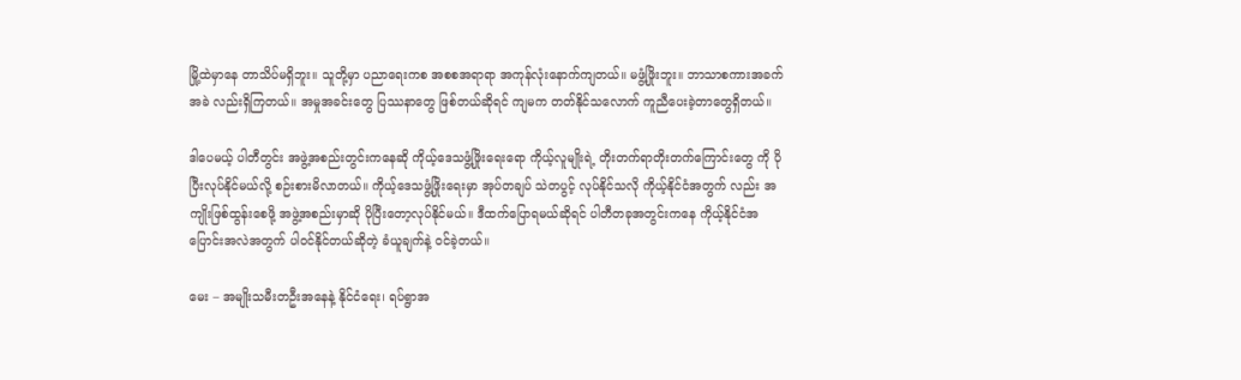မြို့ထဲမှာနေ တာသိပ်မရှိဘူး။ သူတို့မှာ ပညာရေးကစ အစစအရာရာ အကုန်လုံးနောက်ကျတယ်။ မဖွံ့ဖြိုးဘူး။ ဘာသာစကားအခက်အခဲ လည်းရှိကြတယ်။ အမှုအခင်းတွေ ပြဿနာတွေ ဖြစ်တယ်ဆိုရင် ကျမက တတ်နိုင်သလောက် ကူညီပေးခဲ့တာတွေရှိတယ်။

ဒါပေမယ့် ပါတီတွင်း အဖွဲ့အစည်းတွင်းကနေဆို ကိုယ့်ဒေသဖွံ့ဖြိုးရေးရော ကိုယ့်လူမျိုးရဲ့ တိုးတက်ရာတိုးတက်ကြောင်းတွေ ကို ပိုပြီးလုပ်နိုင်မယ်လို့ စဉ်းစားမိလာတယ်။ ကိုယ့်ဒေသဖွံ့ဖြိုးရေးမှာ အုပ်တချပ် သဲတပွင့် လုပ်နိုင်သလို ကိုယ့်နိုင်ငံအတွက် လည်း အကျိုးဖြစ်ထွန်းစေဖို့ အဖွဲ့အစည်းမှာဆို ပိုပြီးတော့လုပ်နိုင်မယ်။ ဒီထက်ပြောရမယ်ဆိုရင် ပါတီတခုအတွင်းကနေ ကိုယ့်နိုင်ငံအပြောင်းအလဲအတွက် ပါဝင်နိုင်တယ်ဆိုတဲ့ ခံယူချက်နဲ့ ဝင်ခဲ့တယ်။

မေး – အမျိုးသမီးတဦးအနေနဲ့ နိုင်ငံရေး၊ ရပ်ရွာအ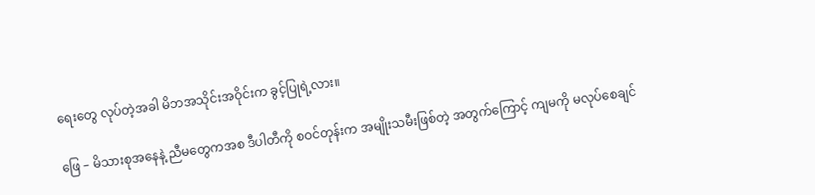ရေးတွေ လုပ်တဲ့အခါ မိဘအသိုင်းအဝိုင်းက ခွင့်ပြုရဲ့လား။

ဖြေ – မိသားစုအနေနဲ့ ညီမတွေကအစ ဒီပါတီကို စဝင်တုန်းက အမျိုးသမီးဖြစ်တဲ့ အတွက်ကြောင့် ကျမကို မလုပ်စေချင်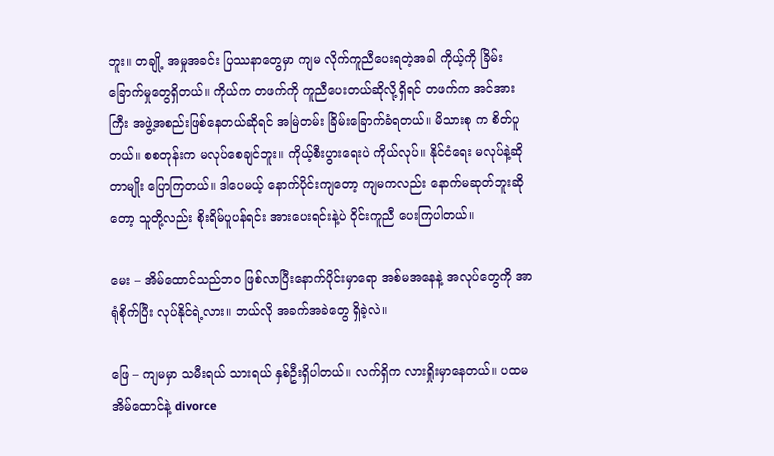ဘူး။ တချို့ အမှုအခင်း ပြဿနာတွေမှာ ကျမ လိုက်ကူညီပေးရတဲ့အခါ ကိုယ့်ကို ခြိမ်းခြောက်မှုတွေရှိတယ်။ ကိုယ်က တဖက်ကို ကူညီပေးတယ်ဆိုလို့ရှိရင် တဖက်က အင်အားကြီး အဖွဲ့အစည်းဖြစ်နေတယ်ဆိုရင် အမြဲတမ်း ခြိမ်းခြောက်ခံရတယ်။ မိသားစု က စိတ်ပူတယ်။ စစတုန်းက မလုပ်စေချင်ဘူး။ ကိုယ့်စီးပွားရေးပဲ ကိုယ်လုပ်။ နိုင်ငံရေး မလုပ်နဲ့ဆိုတာမျိုး ပြောကြတယ်။ ဒါပေမယ့် နောက်ပိုင်းကျတော့ ကျမကလည်း နောက်မဆုတ်ဘူးဆိုတော့ သူတို့လည်း စိုးရိမ်ပူပန်ရင်း အားပေးရင်းနဲ့ပဲ ဝိုင်းကူညီ ပေးကြပါတယ်။

မေး – အိမ်ထောင်သည်ဘဝ ဖြစ်လာပြီးနောက်ပိုင်းမှာရော အစ်မအနေနဲ့ အလုပ်တွေကို အာရုံစိုက်ပြီး လုပ်နိုင်ရဲ့လား။ ဘယ်လို အခက်အခဲတွေ ရှိခဲ့လဲ။

ဖြေ – ကျမမှာ သမီးရယ် သားရယ် နှစ်ဦးရှိပါတယ်။ လက်ရှိက လားရှိုးမှာနေတယ်။ ပထမအိမ်ထောင်နဲ့ divorce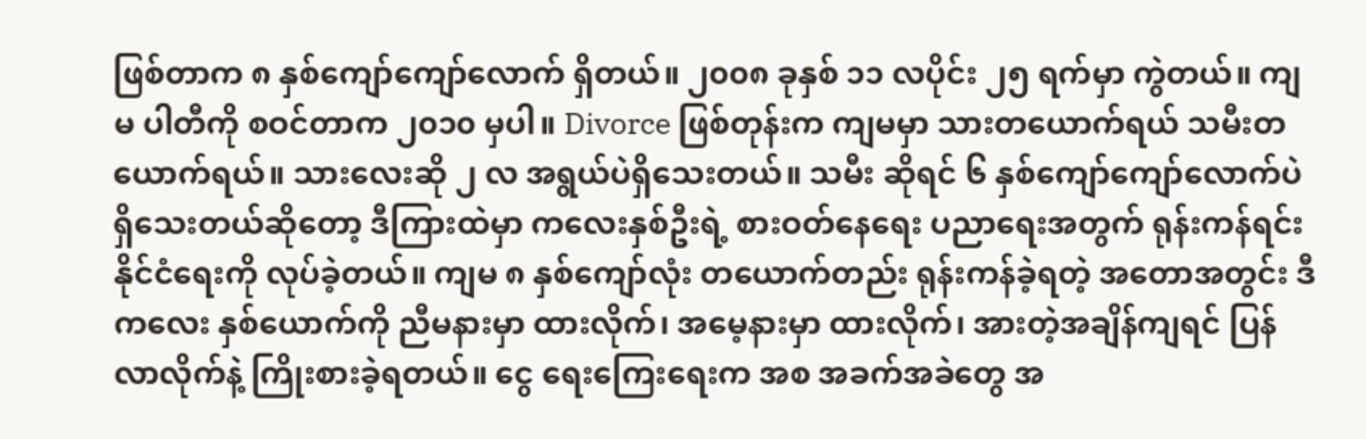ဖြစ်တာက ၈ နှစ်ကျော်ကျော်လောက် ရှိတယ်။ ၂၀၀၈ ခုနှစ် ၁၁ လပိုင်း ၂၅ ရက်မှာ ကွဲတယ်။ ကျမ ပါတီကို စဝင်တာက ၂၀၁၀ မှပါ။ Divorce ဖြစ်တုန်းက ကျမမှာ သားတယောက်ရယ် သမီးတယောက်ရယ်။ သားလေးဆို ၂ လ အရွယ်ပဲရှိသေးတယ်။ သမီး ဆိုရင် ၆ နှစ်ကျော်ကျော်လောက်ပဲ ရှိသေးတယ်ဆိုတော့ ဒီကြားထဲမှာ ကလေးနှစ်ဦးရဲ့ စားဝတ်နေရေး ပညာရေးအတွက် ရုန်းကန်ရင်း နိုင်ငံရေးကို လုပ်ခဲ့တယ်။ ကျမ ၈ နှစ်ကျော်လုံး တယောက်တည်း ရုန်းကန်ခဲ့ရတဲ့ အတောအတွင်း ဒီကလေး နှစ်ယောက်ကို ညီမနားမှာ ထားလိုက်၊ အမေ့နားမှာ ထားလိုက်၊ အားတဲ့အချိန်ကျရင် ပြန်လာလိုက်နဲ့ ကြိုးစားခဲ့ရတယ်။ ငွေ ရေးကြေးရေးက အစ အခက်အခဲတွေ အ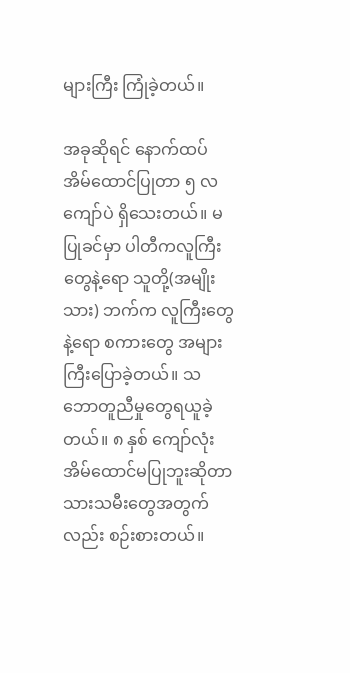များကြီး ကြုံခဲ့တယ်။

အခုဆိုရင် နောက်ထပ် အိမ်ထောင်ပြုတာ ၅ လကျော်ပဲ ရှိသေးတယ်။ မပြုခင်မှာ ပါတီကလူကြီးတွေနဲ့ရော သူတို့(အမျိုး သား) ဘက်က လူကြီးတွေနဲ့ရော စကားတွေ အများကြီးပြောခဲ့တယ်။ သဘောတူညီမှုတွေရယူခဲ့တယ်။ ၈ နှစ် ကျော်လုံး အိမ်ထောင်မပြုဘူးဆိုတာ သားသမီးတွေအတွက်လည်း စဉ်းစားတယ်။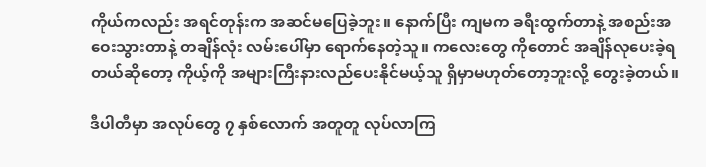ကိုယ်ကလည်း အရင်တုန်းက အဆင်မပြေခဲ့ဘူး။ နောက်ပြီး ကျမက ခရီးထွက်တာနဲ့ အစည်းအဝေးသွားတာနဲ့ တချိန်လုံး လမ်းပေါ်မှာ ရောက်နေတဲ့သူ။ ကလေးတွေ ကိုတောင် အချိန်လုပေးခဲ့ရတယ်ဆိုတော့ ကိုယ့်ကို အများကြီးနားလည်ပေးနိုင်မယ့်သူ ရှိမှာမဟုတ်တော့ဘူးလို့ တွေးခဲ့တယ်။

ဒီပါတီမှာ အလုပ်တွေ ၇ နှစ်လောက် အတူတူ လုပ်လာကြ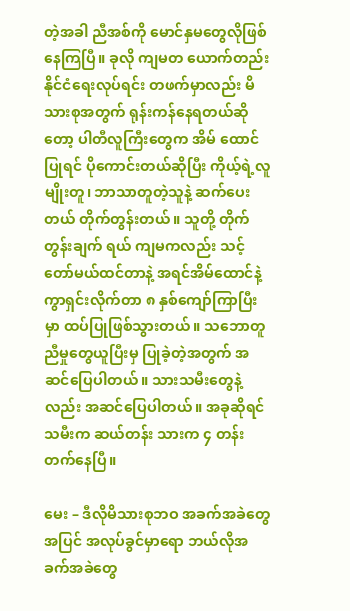တဲ့အခါ ညီအစ်ကို မောင်နှမတွေလိုဖြစ်နေကြပြီ။ ခုလို ကျမတ ယောက်တည်း နိုင်ငံရေးလုပ်ရင်း တဖက်မှာလည်း မိသားစုအတွက် ရုန်းကန်နေရတယ်ဆိုတော့ ပါတီလူကြီးတွေက အိမ် ထောင်ပြုရင် ပိုကောင်းတယ်ဆိုပြီး ကိုယ့်ရဲ့လူမျိုးတူ၊ ဘာသာတူတဲ့သူနဲ့ ဆက်ပေးတယ် တိုက်တွန်းတယ်။ သူတို့ တိုက်တွန်းချက် ရယ် ကျမကလည်း သင့်တော်မယ်ထင်တာနဲ့ အရင်အိမ်ထောင်နဲ့ကွာရှင်းလိုက်တာ ၈ နှစ်ကျော်ကြာပြီးမှာ ထပ်ပြုဖြစ်သွားတယ်။ သဘောတူညီမှုတွေယူပြီးမှ ပြုခဲ့တဲ့အတွက် အဆင်ပြေပါတယ်။ သားသမီးတွေနဲ့လည်း အဆင်ပြေပါတယ်။ အခုဆိုရင် သမီးက ဆယ်တန်း သားက ၄ တန်း တက်နေပြီ။

မေး – ဒီလိုမိသားစုဘဝ အခက်အခဲတွေအပြင် အလုပ်ခွင်မှာရော ဘယ်လိုအခက်အခဲတွေ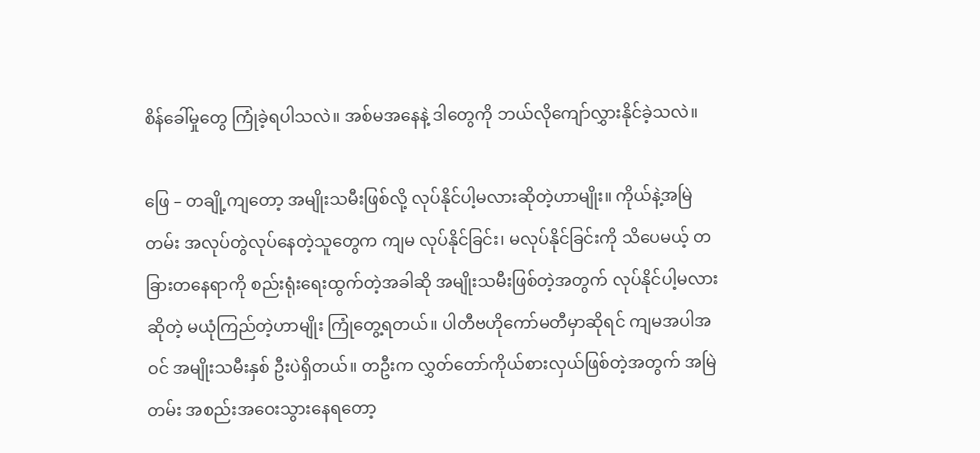စိန်ခေါ်မှုတွေ ကြုံခဲ့ရပါသလဲ။ အစ်မအနေနဲ့ ဒါတွေကို ဘယ်လိုကျော်လွှားနိုင်ခဲ့သလဲ။

ဖြေ – တချို့ကျတော့ အမျိုးသမီးဖြစ်လို့ လုပ်နိုင်ပါ့မလားဆိုတဲ့ဟာမျိုး။ ကိုယ်နဲ့အမြဲတမ်း အလုပ်တွဲလုပ်နေတဲ့သူတွေက ကျမ လုပ်နိုင်ခြင်း၊ မလုပ်နိုင်ခြင်းကို သိပေမယ့် တခြားတနေရာကို စည်းရုံးရေးထွက်တဲ့အခါဆို အမျိုးသမီးဖြစ်တဲ့အတွက် လုပ်နိုင်ပါ့မလားဆိုတဲ့ မယုံကြည်တဲ့ဟာမျိုး ကြုံတွေ့ရတယ်။ ပါတီဗဟိုကော်မတီမှာဆိုရင် ကျမအပါအဝင် အမျိုးသမီးနှစ် ဦးပဲရှိတယ်။ တဦးက လွှတ်တော်ကိုယ်စားလှယ်ဖြစ်တဲ့အတွက် အမြဲတမ်း အစည်းအဝေးသွားနေရတော့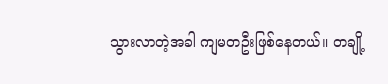သွားလာတဲ့အခါ ကျမတဦးဖြစ်နေတယ်။ တချို့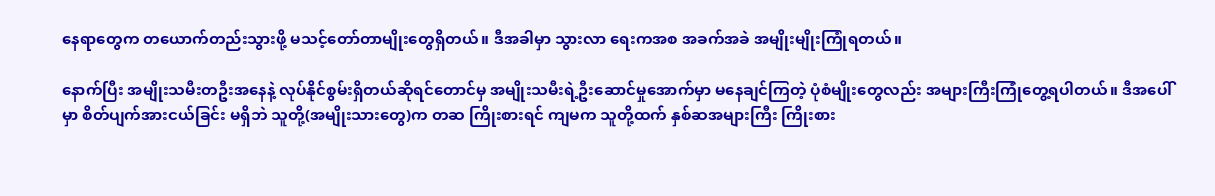နေရာတွေက တယောက်တည်းသွားဖို့ မသင့်တော်တာမျိုးတွေရှိတယ်။ ဒီအခါမှာ သွားလာ ရေးကအစ အခက်အခဲ အမျိုးမျိုးကြုံရတယ်။

နောက်ပြီး အမျိုးသမီးတဦးအနေနဲ့ လုပ်နိုင်စွမ်းရှိတယ်ဆိုရင်တောင်မှ အမျိုးသမီးရဲ့ဦးဆောင်မှုအောက်မှာ မနေချင်ကြတဲ့ ပုံစံမျိုးတွေလည်း အများကြီးကြုံတွေ့ရပါတယ်။ ဒီအပေါ်မှာ စိတ်ပျက်အားငယ်ခြင်း မရှိဘဲ သူတို့(အမျိုးသားတွေ)က တဆ ကြိုးစားရင် ကျမက သူတို့ထက် နှစ်ဆအများကြီး ကြိုးစား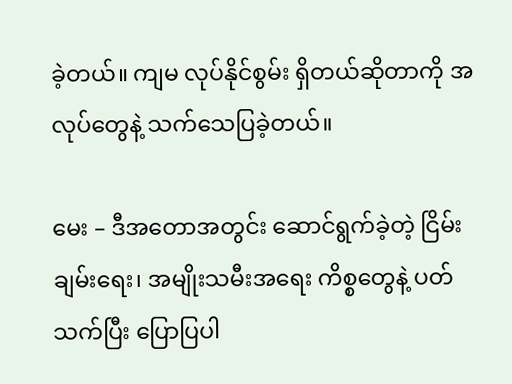ခဲ့တယ်။ ကျမ လုပ်နိုင်စွမ်း ရှိတယ်ဆိုတာကို အလုပ်တွေနဲ့ သက်သေပြခဲ့တယ်။

မေး – ဒီအတောအတွင်း ဆောင်ရွက်ခဲ့တဲ့ ငြိမ်းချမ်းရေး၊ အမျိုးသမီးအရေး ကိစ္စတွေနဲ့ ပတ်သက်ပြီး ပြောပြပါ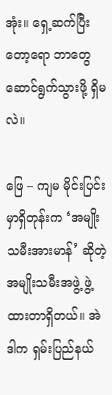အုံး။ ရှေ့ဆက်ပြီးတော့ရော ဘာတွေဆောင်ရွက်သွားဖို့ ရှိမလဲ။

ဖြေ – ကျမ မိုင်းပြင်းမှာရှိတုန်းက ‘အမျိုးသမီးအားမာန်’ ဆိုတဲ့ အမျိုးသမီးအဖွဲ့ ဖွဲ့ထားတာရှိတယ်။ အဲဒါက ရှမ်းပြည်နယ်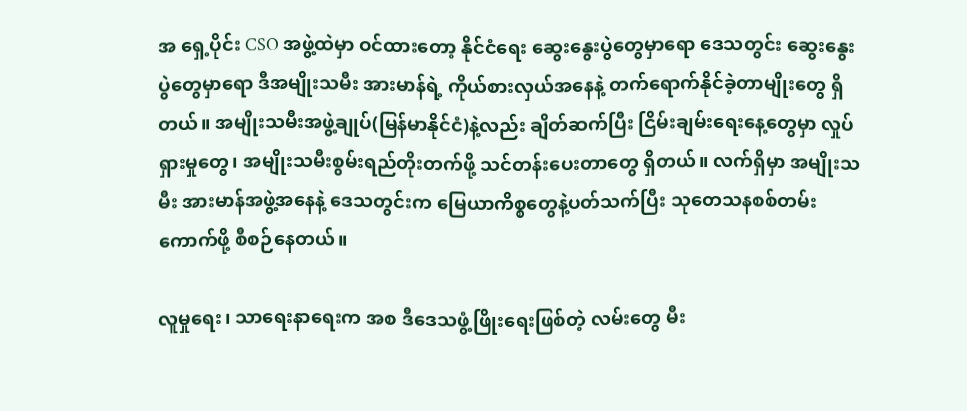အ ရှေ့ပိုင်း CSO အဖွဲ့ထဲမှာ ဝင်ထားတော့ နိုင်ငံရေး ဆွေးနွေးပွဲတွေမှာရော ဒေသတွင်း ဆွေးနွေးပွဲတွေမှာရော ဒီအမျိုးသမီး အားမာန်ရဲ့ ကိုယ်စားလှယ်အနေနဲ့ တက်ရောက်နိုင်ခဲ့တာမျိုးတွေ ရှိတယ်။ အမျိုးသမီးအဖွဲ့ချုပ်(မြန်မာနိုင်ငံ)နဲ့လည်း ချိတ်ဆက်ပြီး ငြိမ်းချမ်းရေးနေ့တွေမှာ လှုပ်ရှားမှုတွေ၊ အမျိုးသမီးစွမ်းရည်တိုးတက်ဖို့ သင်တန်းပေးတာတွေ ရှိတယ်။ လက်ရှိမှာ အမျိုးသမီး အားမာန်အဖွဲ့အနေနဲ့ ဒေသတွင်းက မြေယာကိစ္စတွေနဲ့ပတ်သက်ပြီး သုတေသနစစ်တမ်းကောက်ဖို့ စီစဉ်နေတယ်။

လူမှုရေး၊ သာရေးနာရေးက အစ ဒီဒေသဖွံ့ဖြိုးရေးဖြစ်တဲ့ လမ်းတွေ မီး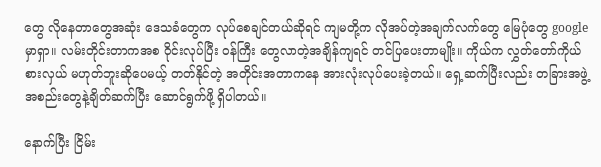တွေ လိုနေတာတွေအဆုံး ဒေသခံတွေက လုပ်စေချင်တယ်ဆိုရင် ကျမတို့က လိုအပ်တဲ့အချက်လက်တွေ မြေပုံတွေ google မှာရှာ။ လမ်းတိုင်းတာကအစ ဝိုင်းလုပ်ပြီး ဝန်ကြီး တွေလာတဲ့အချိန်ကျရင် တင်ပြပေးတာမျိုး။ ကိုယ်က လွှတ်တော်ကိုယ်စားလှယ် မဟုတ်ဘူးဆိုပေမယ့် တတ်နိုင်တဲ့ အတိုင်းအတာကနေ အားလုံးလုပ်ပေးခဲ့တယ်။ ရှေ့ဆက်ပြီးလည်း တခြားအဖွဲ့အစည်းတွေနဲ့ချိတ်ဆက်ပြီး ဆောင်ရွက်ဖို့ ရှိပါတယ်။

နောက်ပြီး ငြိမ်း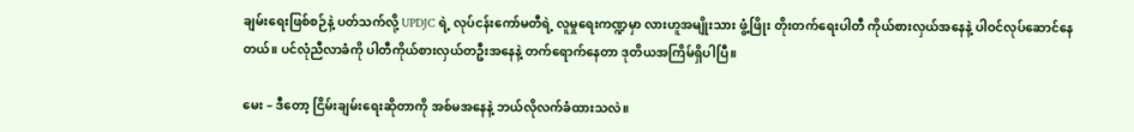ချမ်းရေးဖြစ်စဉ်နဲ့ ပတ်သက်လို့ UPDJC ရဲ့ လုပ်ငန်းကော်မတီရဲ့ လူမှုရေးကဏ္ဍမှာ လားဟူအမျိုးသား ဖွံ့ဖြိုး တိုးတက်ရေးပါတီ ကိုယ်စားလှယ်အနေနဲ့ ပါဝင်လုပ်ဆောင်နေတယ်။ ပင်လုံညီလာခံကို ပါတီကိုယ်စားလှယ်တဦးအနေနဲ့ တက်ရောက်နေတာ ဒုတိယအကြိမ်ရှိပါပြီ။

မေး – ဒီတော့ ငြိမ်းချမ်းရေးဆိုတာကို အစ်မအနေနဲ့ ဘယ်လိုလက်ခံထားသလဲ။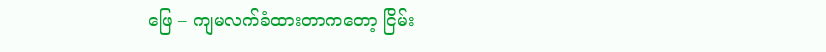ဖြေ – ကျမလက်ခံထားတာကတော့ ငြိမ်း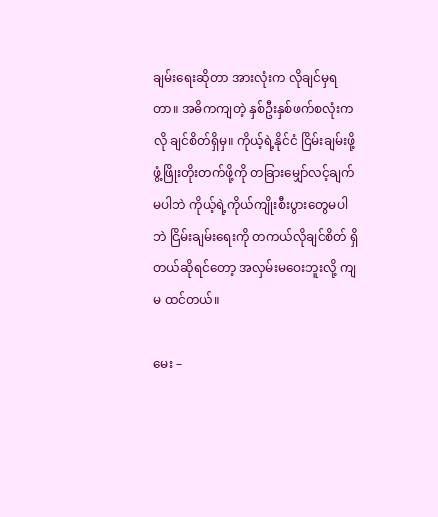ချမ်းရေးဆိုတာ အားလုံးက လိုချင်မှရတာ။ အဓိကကျတဲ့ နှစ်ဦးနှစ်ဖက်စလုံးက လို ချင်စိတ်ရှိမှ။ ကိုယ့်ရဲ့နိုင်ငံ ငြိမ်းချမ်းဖို့ ဖွံ့ဖြိုးတိုးတက်ဖို့ကို တခြားမျှော်လင့်ချက်မပါဘဲ ကိုယ့်ရဲ့ကိုယ်ကျိုးစီးပွားတွေမပါဘဲ ငြိမ်းချမ်းရေးကို တကယ်လိုချင်စိတ် ရှိတယ်ဆိုရင်တော့ အလှမ်းမဝေးဘူးလို့ ကျမ ထင်တယ်။

မေး –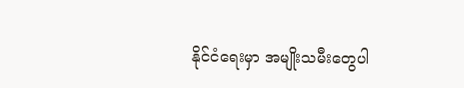နိုင်ငံရေးမှာ အမျိုးသမီးတွေပါ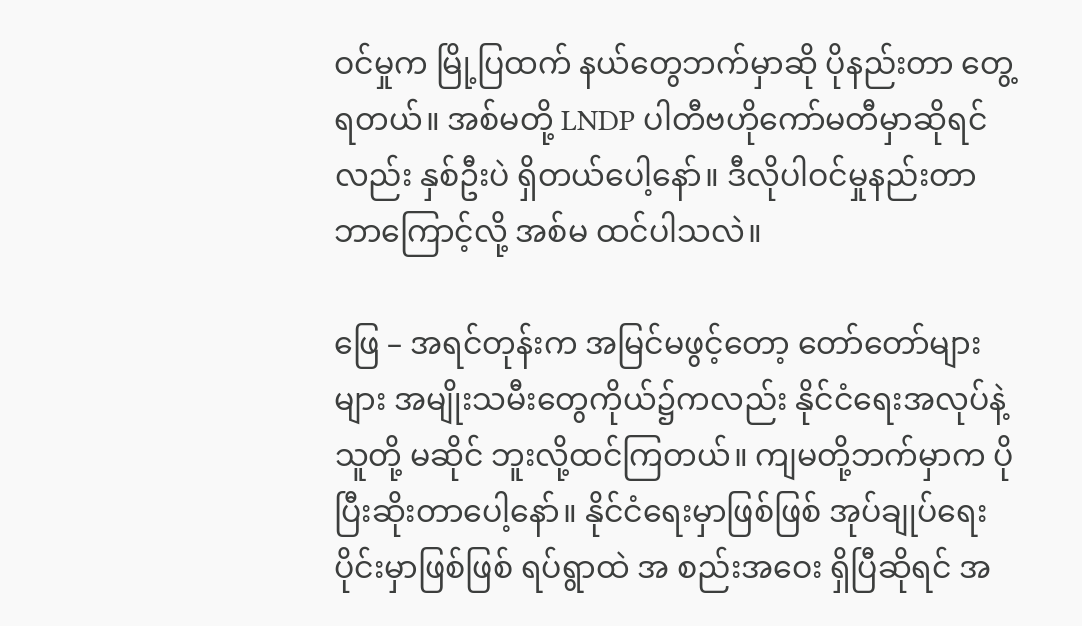ဝင်မှုက မြို့ပြထက် နယ်တွေဘက်မှာဆို ပိုနည်းတာ တွေ့ရတယ်။ အစ်မတို့ LNDP ပါတီဗဟိုကော်မတီမှာဆိုရင်လည်း နှစ်ဦးပဲ ရှိတယ်ပေါ့နော်။ ဒီလိုပါဝင်မှုနည်းတာ ဘာကြောင့်လို့ အစ်မ ထင်ပါသလဲ။

ဖြေ – အရင်တုန်းက အမြင်မဖွင့်တော့ တော်တော်များများ အမျိုးသမီးတွေကိုယ်၌ကလည်း နိုင်ငံရေးအလုပ်နဲ့ သူတို့ မဆိုင် ဘူးလို့ထင်ကြတယ်။ ကျမတို့ဘက်မှာက ပိုပြီးဆိုးတာပေါ့နော်။ နိုင်ငံရေးမှာဖြစ်ဖြစ် အုပ်ချုပ်ရေးပိုင်းမှာဖြစ်ဖြစ် ရပ်ရွာထဲ အ စည်းအဝေး ရှိပြီဆိုရင် အ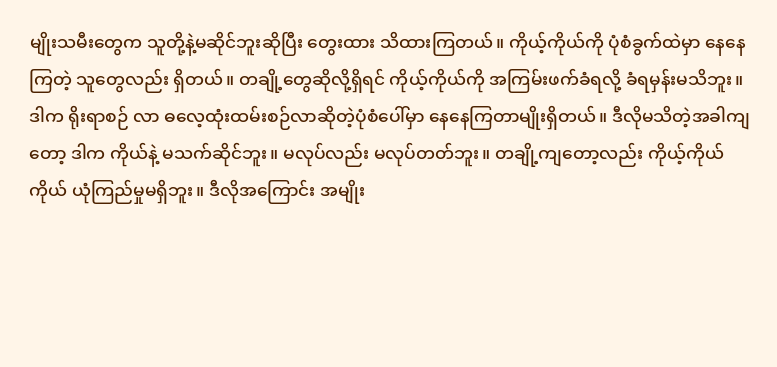မျိုးသမီးတွေက သူတို့နဲ့မဆိုင်ဘူးဆိုပြီး တွေးထား သိထားကြတယ်။ ကိုယ့်ကိုယ်ကို ပုံစံခွက်ထဲမှာ နေနေကြတဲ့ သူတွေလည်း ရှိတယ်။ တချို့တွေဆိုလို့ရှိရင် ကိုယ့်ကိုယ်ကို အကြမ်းဖက်ခံရလို့ ခံရမှန်းမသိဘူး။ ဒါက ရိုးရာစဉ် လာ ဓလေ့ထုံးထမ်းစဉ်လာဆိုတဲ့ပုံစံပေါ်မှာ နေနေကြတာမျိုးရှိတယ်။ ဒီလိုမသိတဲ့အခါကျတော့ ဒါက ကိုယ်နဲ့ မသက်ဆိုင်ဘူး။ မလုပ်လည်း မလုပ်တတ်ဘူး။ တချို့ကျတော့လည်း ကိုယ့်ကိုယ်ကိုယ် ယုံကြည်မှုမရှိဘူး။ ဒီလိုအကြောင်း အမျိုး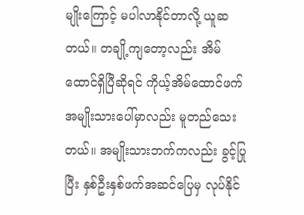မျိုးကြောင့် မပါလာနိုင်တာလို့ ယူဆတယ်။ တချို့ကျတော့လည်း အိမ်ထောင်ရှိပြီဆိုရင် ကိုယ့်အိမ်ထောင်ဖက် အမျိုးသားပေါ်မှာလည်း မူတည်သေးတယ်။ အမျိုးသားဘက်ကလည်း ခွင့်ပြုပြီး နှစ်ဦးနှစ်ဖက်အဆင်ပြေမှ လုပ်နိုင်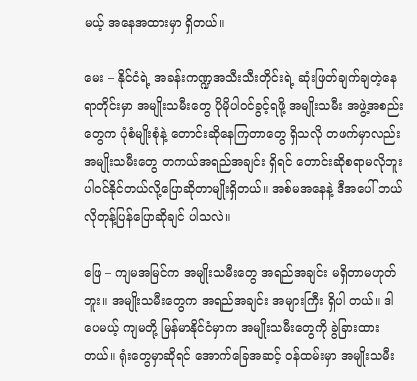မယ့် အနေအထားမှာ ရှိတယ်။

မေး – နိုင်ငံရဲ့ အခန်းကဏ္ဍအသီးသီးတိုင်းရဲ့ ဆုံးဖြတ်ချက်ချတဲ့နေရာတိုင်းမှာ အမျိုးသမီးတွေ ပိုမိုပါဝင်ခွင့်ရဖို့ အမျိုးသမီး အဖွဲ့အစည်းတွေက ပုံစံမျိုးစုံနဲ့ တောင်းဆိုနေကြတာတွေ ရှိသလို တဖက်မှာလည်း အမျိုးသမီးတွေ တကယ်အရည်အချင်း ရှိရင် တောင်းဆိုစရာမလိုဘူး ပါဝင်နိုင်တယ်လို့ပြောဆိုတာမျိုးရှိတယ်။ အစ်မအနေနဲ့ ဒီအပေါ် ဘယ်လိုတုန့်ပြန်ပြောဆိုချင် ပါသလဲ။

ဖြေ – ကျမအမြင်က အမျိုးသမီးတွေ အရည်အချင်း မရှိတာမဟုတ်ဘူး။ အမျိုးသမီးတွေက အရည်အချင်း အများကြီး ရှိပါ တယ်။ ဒါပေမယ့် ကျမတို့ မြန်မာနိုင်ငံမှာက အမျိုးသမီးတွေကို ခွဲခြားထားတယ်။ ရုံးတွေမှာဆိုရင် အောက်ခြေအဆင့် ဝန်ထမ်းမှာ အမျိုးသမီး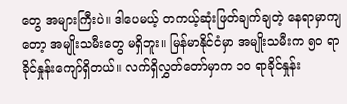တွေ အများကြီးပဲ။ ဒါပေမယ့် တကယ့်ဆုံးဖြတ်ချက်ချတဲ့ နေရာမှာကျတော့ အမျိုးသမီးတွေ မရှိဘူး။ မြန်မာနိုင်ငံမှာ အမျိုးသမီးက ၅၀ ရာခိုင်နှုန်းကျော်ရှိတယ်။ လက်ရှိလွှတ်တော်မှာက ၁၀ ရာခိုင်နှုန်း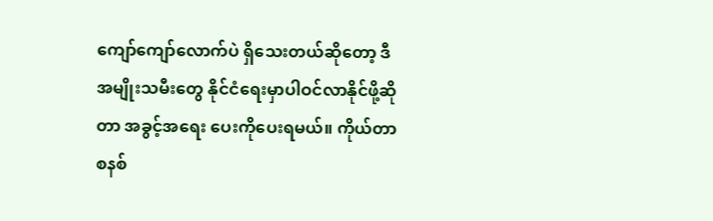ကျော်ကျော်လောက်ပဲ ရှိသေးတယ်ဆိုတော့ ဒီအမျိုးသမီးတွေ နိုင်ငံရေးမှာပါဝင်လာနိုင်ဖို့ဆိုတာ အခွင့်အရေး ပေးကိုပေးရမယ်။ ကိုယ်တာစနစ်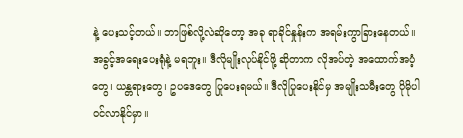နဲ့ ပေးသင့်တယ်။ ဘာဖြစ်လို့လဲဆိုတော့ အခု ရာခိုင်နှုန်းက အရမ်းကွာခြားနေတယ်။ အခွင့်အရေးပေးရုံနဲ့ မရဘူး။ ဒီလိုမျိုးလုပ်နိုင်ဖို့ ဆိုတာက လိုအပ်တဲ့ အထောက်အပံ့တွေ၊ ယန္တရားတွေ၊ ဥပဒေတွေ ပြုပေးရမယ်။ ဒီလိုပြုပေးနိုင်မှ အမျိုးသမီးတွေ ပိုမိုပါဝင်လာနိုင်မှာ။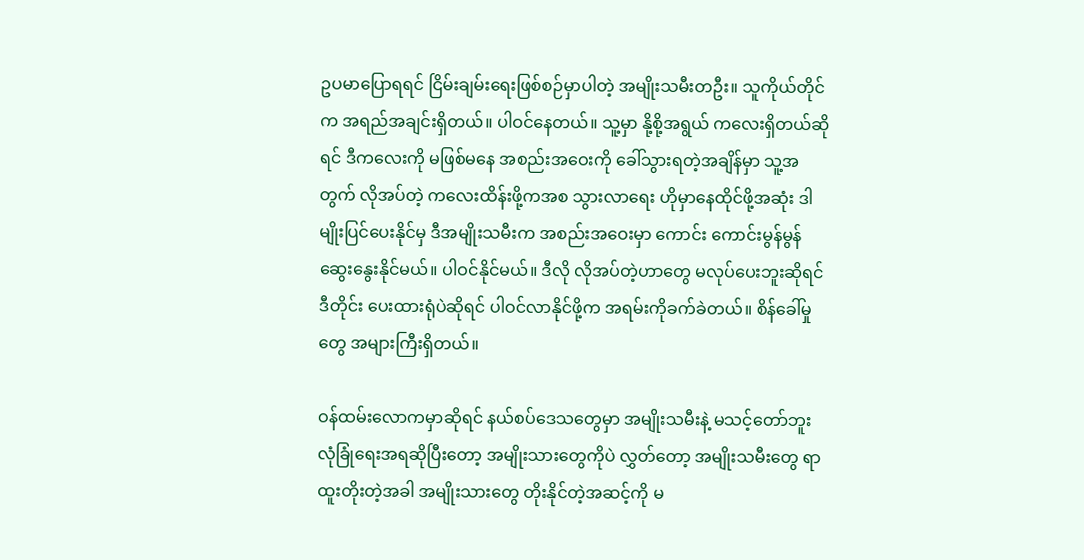ဥပမာပြောရရင် ငြိမ်းချမ်းရေးဖြစ်စဉ်မှာပါတဲ့ အမျိုးသမီးတဦး။ သူကိုယ်တိုင်က အရည်အချင်းရှိတယ်။ ပါဝင်နေတယ်။ သူ့မှာ နို့စို့အရွယ် ကလေးရှိတယ်ဆိုရင် ဒီကလေးကို မဖြစ်မနေ အစည်းအဝေးကို ခေါ်သွားရတဲ့အချိန်မှာ သူ့အတွက် လိုအပ်တဲ့ ကလေးထိန်းဖို့ကအစ သွားလာရေး ဟိုမှာနေထိုင်ဖို့အဆုံး ဒါမျိုးပြင်ပေးနိုင်မှ ဒီအမျိုးသမီးက အစည်းအဝေးမှာ ကောင်း ကောင်းမွန်မွန် ဆွေးနွေးနိုင်မယ်။ ပါဝင်နိုင်မယ်။ ဒီလို လိုအပ်တဲ့ဟာတွေ မလုပ်ပေးဘူးဆိုရင် ဒီတိုင်း ပေးထားရုံပဲဆိုရင် ပါဝင်လာနိုင်ဖို့က အရမ်းကိုခက်ခဲတယ်။ စိန်ခေါ်မှုတွေ အများကြီးရှိတယ်။

ဝန်ထမ်းလောကမှာဆိုရင် နယ်စပ်ဒေသတွေမှာ အမျိုးသမီးနဲ့ မသင့်တော်ဘူး လုံခြုံရေးအရဆိုပြီးတော့ အမျိုးသားတွေကိုပဲ လွှတ်တော့ အမျိုးသမီးတွေ ရာထူးတိုးတဲ့အခါ အမျိုးသားတွေ တိုးနိုင်တဲ့အဆင့်ကို မ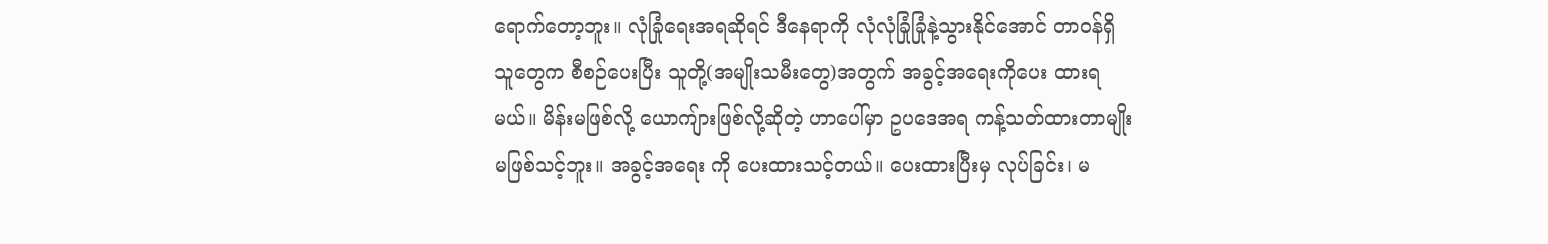ရောက်တော့ဘူး။ လုံခြုံရေးအရဆိုရင် ဒီနေရာကို လုံလုံခြုံခြုံနဲ့သွားနိုင်အောင် တာဝန်ရှိသူတွေက စီစဉ်ပေးပြီး သူတို့(အမျိုးသမီးတွေ)အတွက် အခွင့်အရေးကိုပေး ထားရမယ်။ မိန်းမဖြစ်လို့ ယောကျ်ားဖြစ်လို့ဆိုတဲ့ ဟာပေါ်မှာ ဥပဒေအရ ကန့်သတ်ထားတာမျိုး မဖြစ်သင့်ဘူး။ အခွင့်အရေး ကို ပေးထားသင့်တယ်။ ပေးထားပြီးမှ လုပ်ခြင်း၊ မ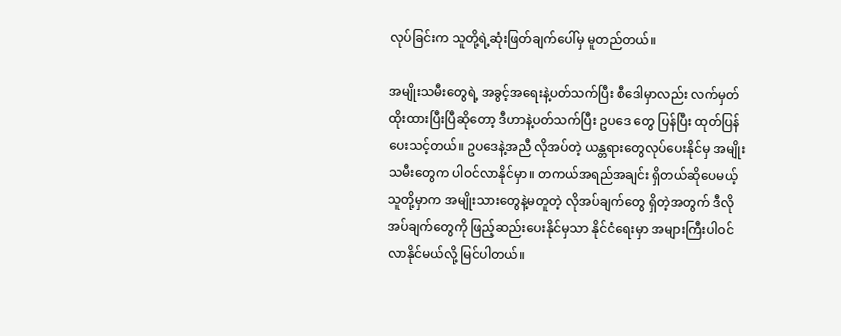လုပ်ခြင်းက သူတို့ရဲ့ဆုံးဖြတ်ချက်ပေါ်မှ မူတည်တယ်။

အမျိုးသမီးတွေရဲ့ အခွင့်အရေးနဲ့ပတ်သက်ပြီး စီဒေါမှာလည်း လက်မှတ်ထိုးထားပြီးပြီဆိုတော့ ဒီဟာနဲ့ပတ်သက်ပြီး ဥပဒေ တွေ ပြန်ပြီး ထုတ်ပြန်ပေးသင့်တယ်။ ဥပဒေနဲ့အညီ လိုအပ်တဲ့ ယန္တရားတွေလုပ်ပေးနိုင်မှ အမျိုးသမီးတွေက ပါဝင်လာနိုင်မှာ။ တကယ်အရည်အချင်း ရှိတယ်ဆိုပေမယ့် သူတို့မှာက အမျိုးသားတွေနဲ့မတူတဲ့ လိုအပ်ချက်တွေ ရှိတဲ့အတွက် ဒီလိုအပ်ချက်တွေကို ဖြည့်ဆည်းပေးနိုင်မှသာ နိုင်ငံရေးမှာ အများကြီးပါဝင်လာနိုင်မယ်လို့ မြင်ပါတယ်။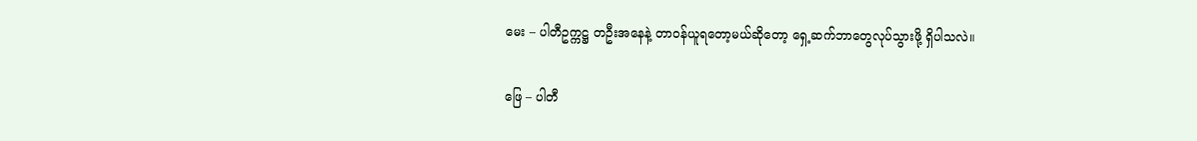မေး – ပါတီဥက္ကဋ္ဌ တဦးအနေနဲ့ တာဝန်ယူရတော့မယ်ဆိုတော့ ရှေ့ဆက်ဘာတွေလုပ်သွားဖို့ ရှိပါသလဲ။

ဖြေ – ပါတီ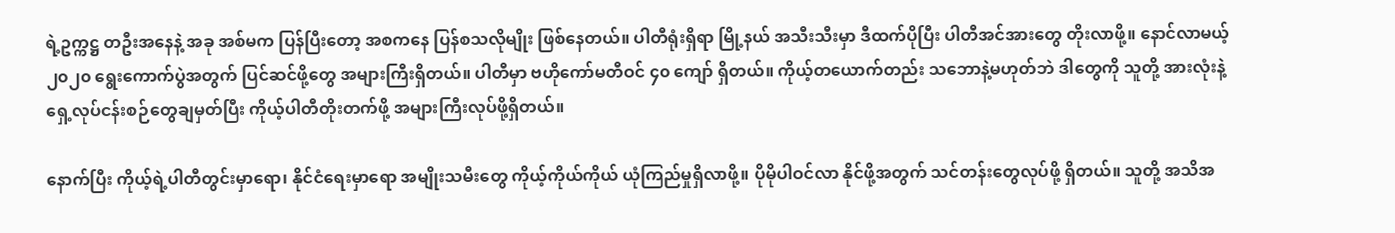ရဲ့ဥက္ကဋ္ဌ တဦးအနေနဲ့ အခု အစ်မက ပြန်ပြီးတော့ အစကနေ ပြန်စသလိုမျိုး ဖြစ်နေတယ်။ ပါတီရုံးရှိရာ မြို့နယ် အသီးသီးမှာ ဒီထက်ပိုပြီး ပါတီအင်အားတွေ တိုးလာဖို့။ နောင်လာမယ့် ၂၀၂၀ ရွေးကောက်ပွဲအတွက် ပြင်ဆင်ဖို့တွေ အများကြီးရှိတယ်။ ပါတီမှာ ဗဟိုကော်မတီဝင် ၄၀ ကျော် ရှိတယ်။ ကိုယ့်တယောက်တည်း သဘောနဲ့မဟုတ်ဘဲ ဒါတွေကို သူတို့ အားလုံးနဲ့ ရှေ့လုပ်ငန်းစဉ်တွေချမှတ်ပြီး ကိုယ့်ပါတီတိုးတက်ဖို့ အများကြီးလုပ်ဖို့ရှိတယ်။

နောက်ပြီး ကိုယ့်ရဲ့ပါတီတွင်းမှာရော၊ နိုင်ငံရေးမှာရော အမျိုးသမီးတွေ ကိုယ့်ကိုယ်ကိုယ် ယုံကြည်မှုရှိလာဖို့။ ပိုမိုပါဝင်လာ နိုင်ဖို့အတွက် သင်တန်းတွေလုပ်ဖို့ ရှိတယ်။ သူတို့ အသိအ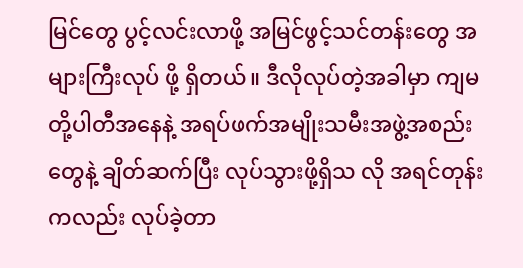မြင်တွေ ပွင့်လင်းလာဖို့ အမြင်ဖွင့်သင်တန်းတွေ အများကြီးလုပ် ဖို့ ရှိတယ်။ ဒီလိုလုပ်တဲ့အခါမှာ ကျမတို့ပါတီအနေနဲ့ အရပ်ဖက်အမျိုးသမီးအဖွဲ့အစည်းတွေနဲ့ ချိတ်ဆက်ပြီး လုပ်သွားဖို့ရှိသ လို အရင်တုန်းကလည်း လုပ်ခဲ့တာ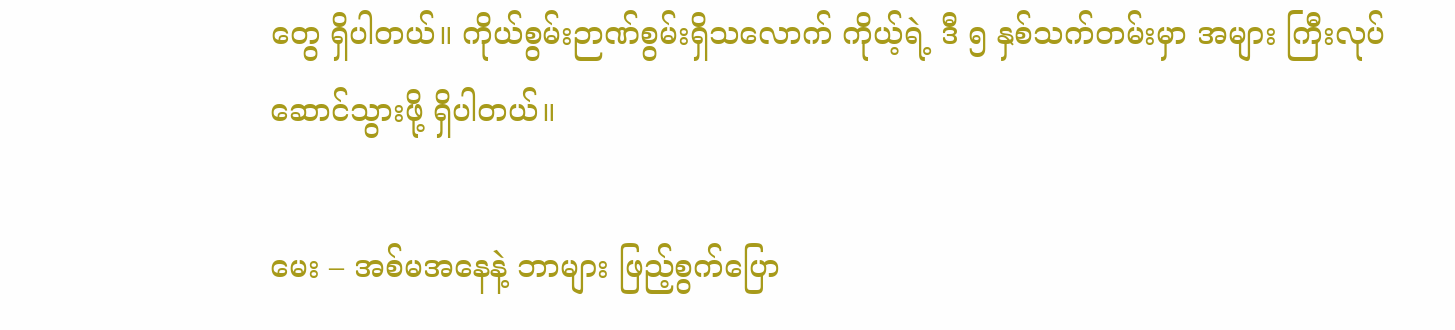တွေ ရှိပါတယ်။ ကိုယ်စွမ်းဉာဏ်စွမ်းရှိသလောက် ကိုယ့်ရဲ့ ဒီ ၅ နှစ်သက်တမ်းမှာ အများ ကြီးလုပ်ဆောင်သွားဖို့ ရှိပါတယ်။

မေး – အစ်မအနေနဲ့ ဘာများ ဖြည့်စွက်ပြော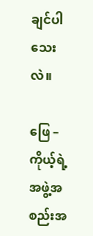ချင်ပါသေးလဲ။

ဖြေ – ကိုယ့်ရဲ့အဖွဲ့အစည်းအ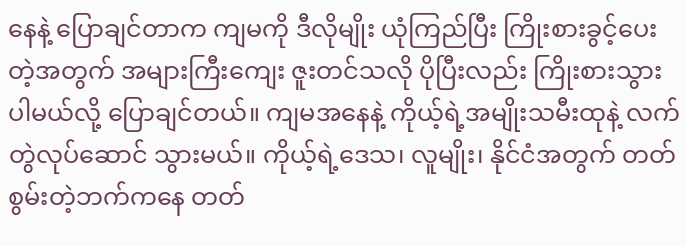နေနဲ့ ပြောချင်တာက ကျမကို ဒီလိုမျိုး ယုံကြည်ပြီး ကြိုးစားခွင့်ပေးတဲ့အတွက် အများကြီးကျေး ဇူးတင်သလို ပိုပြီးလည်း ကြိုးစားသွားပါမယ်လို့ ပြောချင်တယ်။ ကျမအနေနဲ့ ကိုယ့်ရဲ့အမျိုးသမီးထုနဲ့ လက်တွဲလုပ်ဆောင် သွားမယ်။ ကိုယ့်ရဲ့ဒေသ၊ လူမျိုး၊ နိုင်ငံအတွက် တတ်စွမ်းတဲ့ဘက်ကနေ တတ်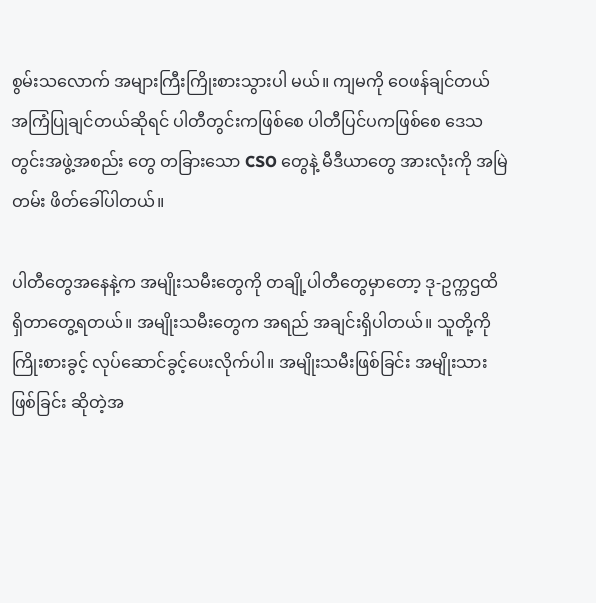စွမ်းသလောက် အများကြီးကြိုးစားသွားပါ မယ်။ ကျမကို ဝေဖန်ချင်တယ် အကြံပြုချင်တယ်ဆိုရင် ပါတီတွင်းကဖြစ်စေ ပါတီပြင်ပကဖြစ်စေ ဒေသတွင်းအဖွဲ့အစည်း တွေ တခြားသော CSO တွေနဲ့ မီဒီယာတွေ အားလုံးကို အမြဲတမ်း ဖိတ်ခေါ်ပါတယ်။

ပါတီတွေအနေနဲ့က အမျိုးသမီးတွေကို တချို့ပါတီတွေမှာတော့ ဒု-ဥက္ကဌထိ ရှိတာတွေ့ရတယ်။ အမျိုးသမီးတွေက အရည် အချင်းရှိပါတယ်။ သူတို့ကို ကြိုးစားခွင့် လုပ်ဆောင်ခွင့်ပေးလိုက်ပါ။ အမျိုးသမီးဖြစ်ခြင်း အမျိုးသားဖြစ်ခြင်း ဆိုတဲ့အ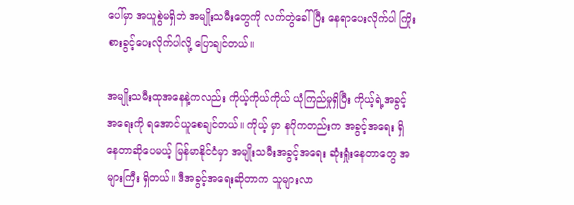ပေါ်မှာ အယူစွဲမရှိဘဲ အမျိုးသမီးတွေကို လက်တွဲခေါ်ပြီး နေရာပေးလိုက်ပါ ကြိုးစားခွင့်ပေးလိုက်ပါလို့ ပြောချင်တယ်။

အမျိုးသမီးထုအနေနဲ့ကလည်း ကိုယ့်ကိုယ်ကိုယ် ယုံကြည်မှုရှိပြီး ကိုယ့်ရဲ့အခွင့်အရေးကို ရအောင်ယူစေချင်တယ်။ ကိုယ့် မှာ နဂိုကတည်းက အခွင့်အရေး ရှိနေတာဆိုပေမယ့် မြန်မာနိုင်ငံမှာ အမျိုးသမီးအခွင့်အရေး ဆုံးရှုံးနေတာတွေ အများကြီး ရှိတယ်။ ဒီအခွင့်အရေးဆိုတာက သူများလာ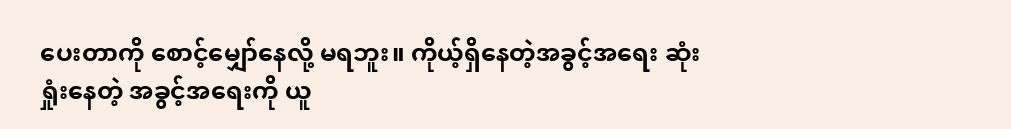ပေးတာကို စောင့်မျှော်နေလို့ မရဘူး။ ကိုယ့်ရှိနေတဲ့အခွင့်အရေး ဆုံးရှုံးနေတဲ့ အခွင့်အရေးကို ယူ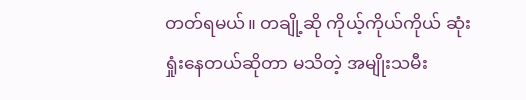တတ်ရမယ်။ တချို့ဆို ကိုယ့်ကိုယ်ကိုယ် ဆုံးရှုံးနေတယ်ဆိုတာ မသိတဲ့ အမျိုးသမီး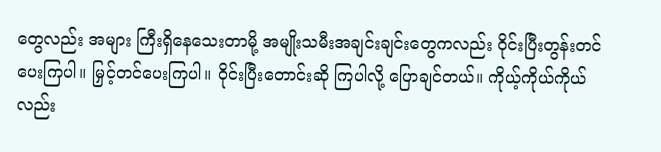တွေလည်း အများ ကြီးရှိနေသေးတာမို့ အမျိုးသမီးအချင်းချင်းတွေကလည်း ဝိုင်းပြီးတွန်းတင်ပေးကြပါ။ မြှင့်တင်ပေးကြပါ။ ဝိုင်းပြီးတောင်းဆို ကြပါလို့ ပြောချင်တယ်။ ကိုယ့်ကိုယ်ကိုယ်လည်း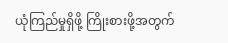ယုံကြည်မှုရှိဖို့ ကြိုးစားဖို့အတွက်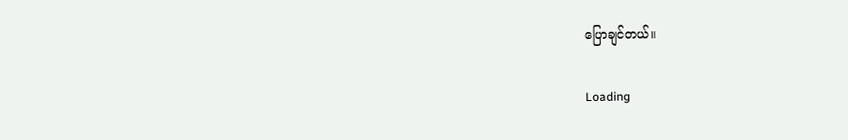ပြောချင်တယ်။

Loading